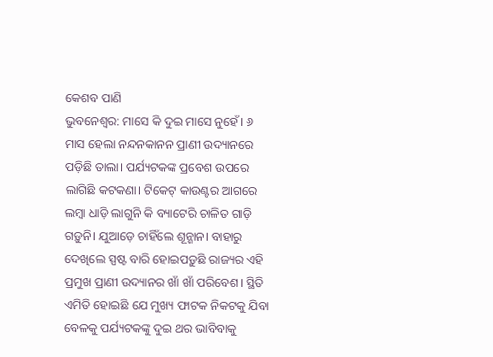କେଶବ ପାଣି
ଭୁବନେଶ୍ବର: ମାସେ କି ଦୁଇ ମାସେ ନୁହେଁ। ୬ ମାସ ହେଲା ନନ୍ଦନକାନନ ପ୍ରାଣୀ ଉଦ୍ୟାନରେ ପଡ଼ିଛି ତାଲା। ପର୍ଯ୍ୟଟକଙ୍କ ପ୍ରବେଶ ଉପରେ ଲାଗିଛି କଟକଣା। ଟିକେଟ୍ କାଉଣ୍ଟର ଆଗରେ ଲମ୍ବା ଧାଡ଼ି ଲାଗୁନି କି ବ୍ୟାଟେରି ଚାଳିତ ଗାଡ଼ି ଗଡ଼ୁନି। ଯୁଆଡ଼େ ଚାହିଁଲେ ଶୂନ୍ଶାନ। ବାହାରୁ ଦେଖିଲେ ସ୍ପଷ୍ଟ ବାରି ହୋଇପଡ଼ୁଛି ରାଜ୍ୟର ଏହି ପ୍ରମୁଖ ପ୍ରାଣୀ ଉଦ୍ୟାନର ଖାଁ ଖାଁ ପରିବେଶ। ସ୍ଥିତି ଏମିତି ହୋଇଛି ଯେ ମୁଖ୍ୟ ଫାଟକ ନିକଟକୁ ଯିବା ବେଳକୁ ପର୍ଯ୍ୟଟକଙ୍କୁ ଦୁଇ ଥର ଭାବିବାକୁ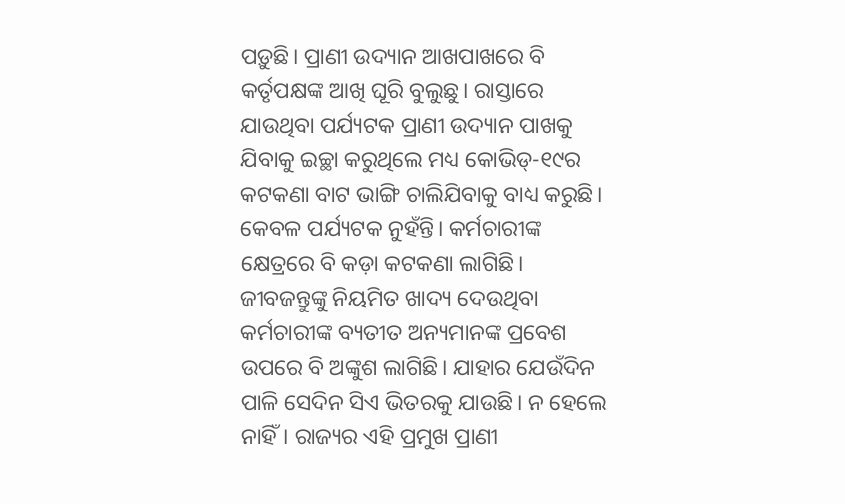ପଡ଼ୁଛି। ପ୍ରାଣୀ ଉଦ୍ୟାନ ଆଖପାଖରେ ବି କର୍ତୃପକ୍ଷଙ୍କ ଆଖି ଘୂରି ବୁଲୁଛୁ। ରାସ୍ତାରେ ଯାଉଥିବା ପର୍ଯ୍ୟଟକ ପ୍ରାଣୀ ଉଦ୍ୟାନ ପାଖକୁ ଯିବାକୁ ଇଚ୍ଛା କରୁଥିଲେ ମଧ୍ୟ କୋଭିଡ୍-୧୯ର କଟକଣା ବାଟ ଭାଙ୍ଗି ଚାଲିଯିବାକୁ ବାଧ୍ୟ କରୁଛି।
କେବଳ ପର୍ଯ୍ୟଟକ ନୁହଁନ୍ତି। କର୍ମଚାରୀଙ୍କ କ୍ଷେତ୍ରରେ ବି କଡ଼ା କଟକଣା ଲାଗିଛି। ଜୀବଜନ୍ତୁଙ୍କୁ ନିୟମିତ ଖାଦ୍ୟ ଦେଉଥିବା କର୍ମଚାରୀଙ୍କ ବ୍ୟତୀତ ଅନ୍ୟମାନଙ୍କ ପ୍ରବେଶ ଉପରେ ବି ଅଙ୍କୁଶ ଲାଗିଛି। ଯାହାର ଯେଉଁଦିନ ପାଳି ସେଦିନ ସିଏ ଭିତରକୁ ଯାଉଛି। ନ ହେଲେ ନାହିଁ। ରାଜ୍ୟର ଏହି ପ୍ରମୁଖ ପ୍ରାଣୀ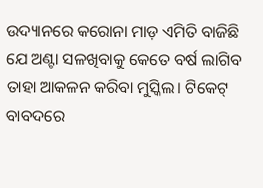ଉଦ୍ୟାନରେ କରୋନା ମାଡ଼ ଏମିତି ବାଜିଛି ଯେ ଅଣ୍ଟା ସଳଖିବାକୁ କେତେ ବର୍ଷ ଲାଗିବ ତାହା ଆକଳନ କରିବା ମୁସ୍କିଲ। ଟିକେଟ୍ ବାବଦରେ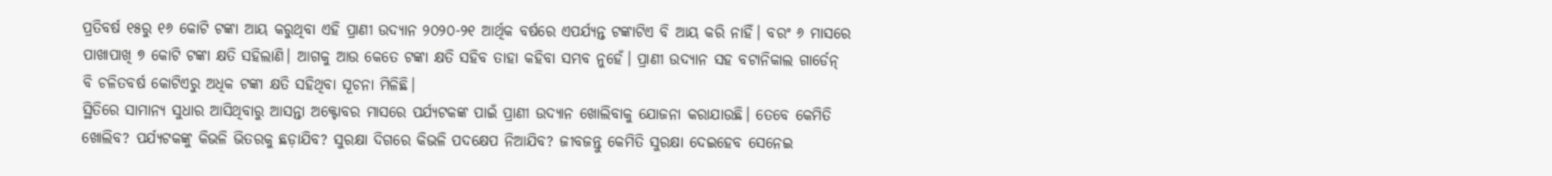ପ୍ରତିବର୍ଷ ୧୫ରୁ ୧୬ କୋଟି ଟଙ୍କା ଆୟ କରୁଥିବା ଏହି ପ୍ରାଣୀ ଉଦ୍ୟାନ ୨୦୨୦-୨୧ ଆର୍ଥିକ ବର୍ଷରେ ଏପର୍ଯ୍ୟନ୍ତ ଟଙ୍କାଟିଏ ବି ଆୟ କରି ନାହିଁ। ବରଂ ୬ ମାସରେ ପାଖାପାଖି ୭ କୋଟି ଟଙ୍କା କ୍ଷତି ସହିଲାଣି। ଆଗକୁ ଆଉ କେତେ ଟଙ୍କା କ୍ଷତି ସହିବ ତାହା କହିବା ସମ୍ଭବ ନୁହେଁ। ପ୍ରାଣୀ ଉଦ୍ୟାନ ସହ ବଟାନିକାଲ ଗାର୍ଡେନ୍ ବି ଚଳିତବର୍ଷ କୋଟିଏରୁ ଅଧିକ ଟଙ୍କା କ୍ଷତି ସହିଥିବା ସୂଚନା ମିଳିଛି।
ସ୍ଥିତିରେ ସାମାନ୍ୟ ସୁଧାର ଆସିଥିବାରୁ ଆସନ୍ତା ଅକ୍ଟୋବର ମାସରେ ପର୍ଯ୍ୟଟକଙ୍କ ପାଇଁ ପ୍ରାଣୀ ଉଦ୍ୟାନ ଖୋଲିବାକୁ ଯୋଜନା କରାଯାଉଛି। ତେବେ କେମିତି ଖୋଲିବ? ପର୍ଯ୍ୟଟକଙ୍କୁ କିଭଳି ଭିତରକୁ ଛଡ଼ାଯିବ? ସୁରକ୍ଷା ଦିଗରେ କିଭଳି ପଦକ୍ଷେପ ନିଆଯିବ? ଜୀବଜନ୍ତୁ କେମିତି ସୁରକ୍ଷା ଦେଇହେବ ସେନେଇ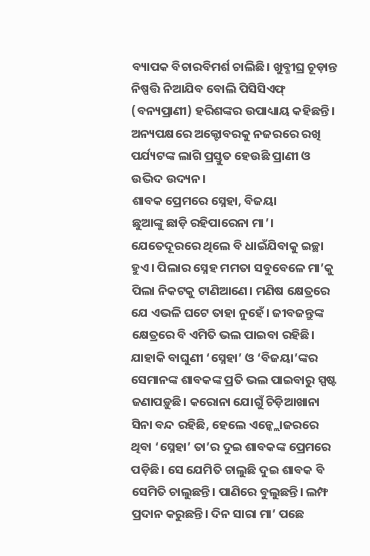ବ୍ୟାପକ ବିଚାରବିମର୍ଶ ଚାଲିଛି। ଖୁବ୍ଶୀଘ୍ର ଚୂଡ଼ାନ୍ତ ନିଷ୍ପତ୍ତି ନିଆଯିବ ବୋଲି ପିସିସିଏଫ୍ (ବନ୍ୟପ୍ରାଣୀ) ହରିଶଙ୍କର ଉପାଧ୍ୟାୟ କହିଛନ୍ତି। ଅନ୍ୟପକ୍ଷରେ ଅକ୍ଟୋବରକୁ ନଜରରେ ରଖି ପର୍ଯ୍ୟଟଙ୍କ ଲାଗି ପ୍ରସ୍ତୁତ ହେଉଛି ପ୍ରାଣୀ ଓ ଉଦ୍ଭିଦ ଉଦ୍ୟନ।
ଶାବକ ପ୍ରେମରେ ସ୍ନେହା, ବିଜୟା
ଛୁଆଙ୍କୁ ଛାଡ଼ି ରହିପାରେନା ମା’। ଯେତେଦୂରରେ ଥିଲେ ବି ଧାଇଁଯିବାକୁ ଇଚ୍ଛା ହୁଏ। ପିଲାର ସ୍ନେହ ମମତା ସବୁବେଳେ ମା’କୁ ପିଲା ନିକଟକୁ ଟାଣିଆଣେ। ମଣିଷ କ୍ଷେତ୍ରରେ ଯେ ଏଭଳି ଘଟେ ତାହା ନୁହେଁ। ଜୀବଜନ୍ତୁଙ୍କ କ୍ଷେତ୍ରରେ ବି ଏମିତି ଭଲ ପାଇବା ରହିଛି। ଯାହାକି ବାଘୁଣୀ ‘ସ୍ନେହା’ ଓ ‘ବିଜୟା’ଙ୍କର ସେମାନଙ୍କ ଶାବକଙ୍କ ପ୍ରତି ଭଲ ପାଇବାରୁ ସ୍ପଷ୍ଟ ଜଣାପଡ଼ୁଛି। କରୋନା ଯୋଗୁଁ ଚିଡ଼ିଆଖାନା ସିନା ବନ୍ଦ ରହିଛି, ହେଲେ ଏନ୍କ୍ଲୋଜରରେ ଥିବା ‘ସ୍ନେହା’ ତା’ର ଦୁଇ ଶାବକଙ୍କ ପ୍ରେମରେ ପଡ଼ିଛି। ସେ ଯେମିତି ଚାଲୁଛି ଦୁଇ ଶାବକ ବି ସେମିତି ଚାଲୁଛନ୍ତି। ପାଣିରେ ବୁଲୁଛନ୍ତି। ଲମ୍ଫ ପ୍ରଦାନ କରୁଛନ୍ତି। ଦିନ ସାରା ମା’ ପଛେ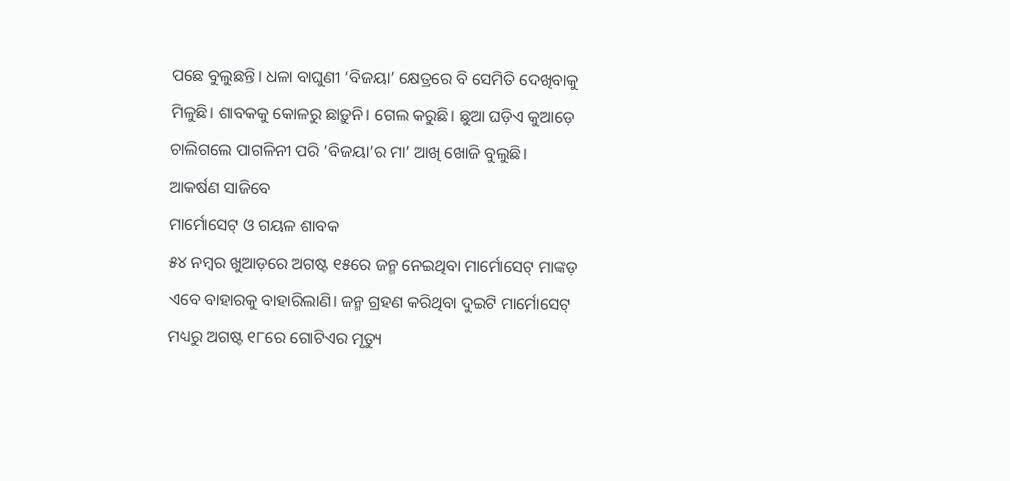ପଛେ ବୁଲୁଛନ୍ତି। ଧଳା ବାଘୁଣୀ ‘ବିଜୟା’ କ୍ଷେତ୍ରରେ ବି ସେମିତି ଦେଖିବାକୁ ମିଳୁଛି। ଶାବକକୁ କୋଳରୁ ଛାଡ଼ୁନି। ଗେଲ କରୁଛି। ଛୁଆ ଘଡ଼ିଏ କୁଆଡ଼େ ଚାଲିଗଲେ ପାଗଳିନୀ ପରି ‘ବିଜୟା’ର ମା’ ଆଖି ଖୋଜି ବୁଲୁଛି।
ଆକର୍ଷଣ ସାଜିବେ
ମାର୍ମୋସେଟ୍ ଓ ଗୟଳ ଶାବକ
୫୪ ନମ୍ବର ଖୁଆଡ଼ରେ ଅଗଷ୍ଟ ୧୫ରେ ଜନ୍ମ ନେଇଥିବା ମାର୍ମୋସେଟ୍ ମାଙ୍କଡ଼ ଏବେ ବାହାରକୁ ବାହାରିଲାଣି। ଜନ୍ମ ଗ୍ରହଣ କରିଥିବା ଦୁଇଟି ମାର୍ମୋସେଟ୍ ମଧ୍ୟରୁ ଅଗଷ୍ଟ ୧୮ରେ ଗୋଟିଏର ମୃତ୍ୟୁ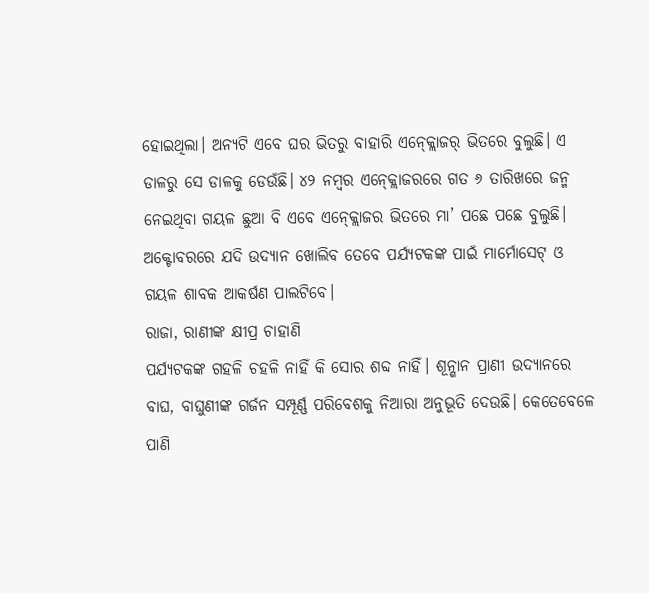ହୋଇଥିଲା। ଅନ୍ୟଟି ଏବେ ଘର ଭିତରୁ ବାହାରି ଏନ୍କ୍ଲୋଜର୍ ଭିତରେ ବୁଲୁଛି। ଏ ଡାଳରୁ ସେ ଡାଳକୁ ଡେଉଁଛି। ୪୨ ନମ୍ବର ଏନ୍କ୍ଲୋଜରରେ ଗତ ୬ ତାରିଖରେ ଜନ୍ମ ନେଇଥିବା ଗୟଳ ଛୁଆ ବି ଏବେ ଏନ୍କ୍ଲୋଜର ଭିତରେ ମା’ ପଛେ ପଛେ ବୁଲୁଛି। ଅକ୍ଟୋବରରେ ଯଦି ଉଦ୍ୟାନ ଖୋଲିବ ତେବେ ପର୍ଯ୍ୟଟକଙ୍କ ପାଇଁ ମାର୍ମୋସେଟ୍ ଓ ଗୟଳ ଶାବକ ଆକର୍ଷଣ ପାଲଟିବେ।
ରାଜା, ରାଣୀଙ୍କ କ୍ଷୀପ୍ର ଚାହାଣି
ପର୍ଯ୍ୟଟକଙ୍କ ଗହଳି ଚହଳି ନାହିଁ କି ସୋର ଶବ୍ଦ ନାହିଁ। ଶୂନ୍ଶାନ ପ୍ରାଣୀ ଉଦ୍ୟାନରେ ବାଘ, ବାଘୁଣୀଙ୍କ ଗର୍ଜନ ସମ୍ପୂର୍ଣ୍ଣ ପରିବେଶକୁ ନିଆରା ଅନୁଭୂତି ଦେଉଛି। କେତେବେଳେ ପାଣି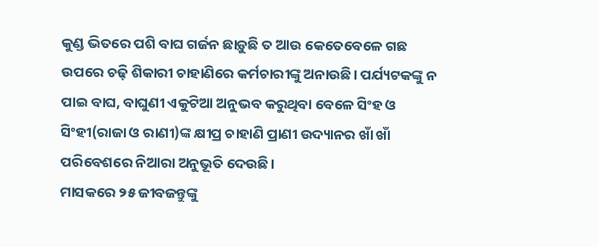କୁଣ୍ଡ ଭିତରେ ପଶି ବାଘ ଗର୍ଜନ ଛାଡ଼ୁଛି ତ ଆଉ କେତେବେଳେ ଗଛ ଉପରେ ଚଢ଼ି ଶିକାରୀ ଚାହାଣିରେ କର୍ମଚାରୀଙ୍କୁ ଅନାଉଛି। ପର୍ଯ୍ୟଟକଙ୍କୁ ନ ପାଇ ବାଘ, ବାଘୁଣୀ ଏକୁଟିଆ ଅନୁଭବ କରୁଥିବା ବେଳେ ସିଂହ ଓ ସିଂହୀ(ରାଜା ଓ ରାଣୀ)ଙ୍କ କ୍ଷୀପ୍ର ଚାହାଣି ପ୍ରାଣୀ ଉଦ୍ୟାନର ଖାଁ ଖାଁ ପରିବେଶରେ ନିଆରା ଅନୁଭୂତି ଦେଉଛି।
ମାସକରେ ୨୫ ଜୀବଜନ୍ତୁଙ୍କୁ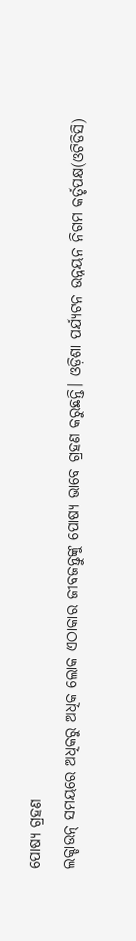ପୋଷ୍ୟ ଗ୍ରହଣ
ଲକ୍ଡାଉନ୍ ସମୟରେ ଅଧିକରୁ ଅଧିକ ଲୋକ ଏଠାକାର ଜୀବଜନ୍ତୁଙ୍କୁ ପୋଷ୍ୟ ଭାବେ ଗ୍ରହଣ କରୁଛନ୍ତି। ଓଡ଼ିଶା ପର୍ଯ୍ୟଟନ ଉନ୍ନୟନ ନିଗମ କର୍ତୃପକ୍ଷ(ଓଟିଡିସି)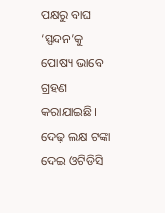ପକ୍ଷରୁ ବାଘ ‘ସ୍ପନ୍ଦନ’କୁ ପୋଷ୍ୟ ଭାବେ ଗ୍ରହଣ କରାଯାଇଛି। ଦେଢ଼ ଲକ୍ଷ ଟଙ୍କା ଦେଇ ଓଟିଡିସି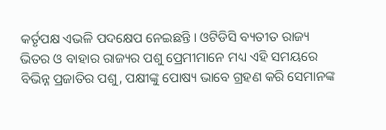କର୍ତୃପକ୍ଷ ଏଭଳି ପଦକ୍ଷେପ ନେଇଛନ୍ତି। ଓଟିଡିସି ବ୍ୟତୀତ ରାଜ୍ୟ ଭିତର ଓ ବାହାର ରାଜ୍ୟର ପଶୁ ପ୍ରେମୀମାନେ ମଧ୍ୟ ଏହି ସମୟରେ ବିଭିନ୍ନ ପ୍ରଜାତିର ପଶୁ, ପକ୍ଷୀଙ୍କୁ ପୋଷ୍ୟ ଭାବେ ଗ୍ରହଣ କରି ସେମାନଙ୍କ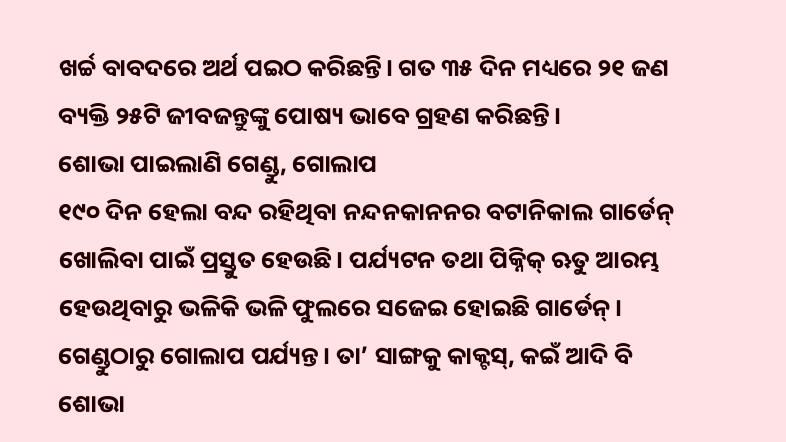ଖର୍ଚ୍ଚ ବାବଦରେ ଅର୍ଥ ପଇଠ କରିଛନ୍ତି। ଗତ ୩୫ ଦିନ ମଧ୍ୟରେ ୨୧ ଜଣ ବ୍ୟକ୍ତି ୨୫ଟି ଜୀବଜନ୍ତୁଙ୍କୁ ପୋଷ୍ୟ ଭାବେ ଗ୍ରହଣ କରିଛନ୍ତି।
ଶୋଭା ପାଇଲାଣି ଗେଣ୍ଡୁ, ଗୋଲାପ
୧୯୦ ଦିନ ହେଲା ବନ୍ଦ ରହିଥିବା ନନ୍ଦନକାନନର ବଟାନିକାଲ ଗାର୍ଡେନ୍ ଖୋଲିବା ପାଇଁ ପ୍ରସ୍ତୁତ ହେଉଛି। ପର୍ଯ୍ୟଟନ ତଥା ପିକ୍ନିକ୍ ଋତୁ ଆରମ୍ଭ ହେଉଥିବାରୁ ଭଳିକି ଭଳି ଫୁଲରେ ସଜେଇ ହୋଇଛି ଗାର୍ଡେନ୍। ଗେଣ୍ଡୁଠାରୁ ଗୋଲାପ ପର୍ଯ୍ୟନ୍ତ। ତା’ ସାଙ୍ଗକୁ କାକ୍ଟସ୍, କଇଁ ଆଦି ବି ଶୋଭା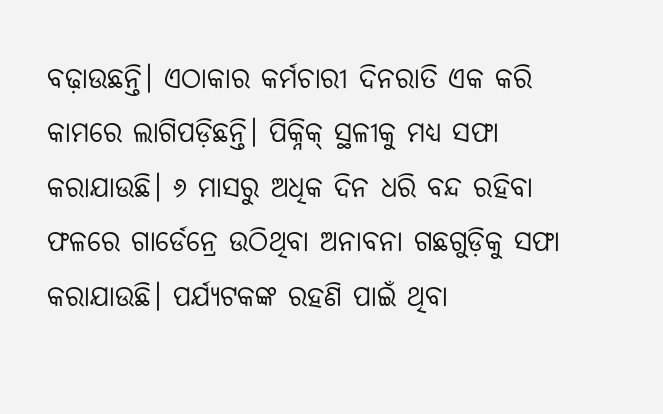ବଢ଼ାଉଛନ୍ତି। ଏଠାକାର କର୍ମଚାରୀ ଦିନରାତି ଏକ କରି କାମରେ ଲାଗିପଡ଼ିଛନ୍ତି। ପିକ୍ନିକ୍ ସ୍ଥଳୀକୁ ମଧ୍ୟ ସଫା କରାଯାଉଛି। ୬ ମାସରୁ ଅଧିକ ଦିନ ଧରି ବନ୍ଦ ରହିବା ଫଳରେ ଗାର୍ଡେନ୍ରେ ଉଠିଥିବା ଅନାବନା ଗଛଗୁଡ଼ିକୁ ସଫା କରାଯାଉଛି। ପର୍ଯ୍ୟଟକଙ୍କ ରହଣି ପାଇଁ ଥିବା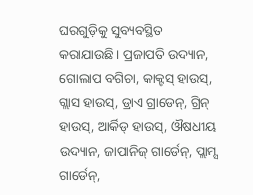ଘରଗୁଡ଼ିକୁ ସୁବ୍ୟବସ୍ଥିତ କରାଯାଉଛି। ପ୍ରଜାପତି ଉଦ୍ୟାନ, ଗୋଲାପ ବଗିଚା, କାକ୍ଟସ୍ ହାଉସ୍, ଗ୍ଲାସ ହାଉସ୍, ଡ୍ରାଏ ଗ୍ରାଡେନ୍, ଗ୍ରିନ୍ ହାଉସ୍, ଆର୍କିଡ୍ ହାଉସ୍, ଔଷଧୀୟ ଉଦ୍ୟାନ, ଜାପାନିଜ୍ ଗାର୍ଡେନ୍, ପ୍ଲାମ୍ସ ଗାର୍ଡେନ୍,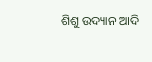ଶିଶୁ ଉଦ୍ୟାନ ଆଦି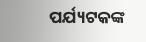ପର୍ଯ୍ୟଟକଙ୍କ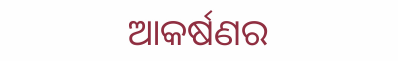ଆକର୍ଷଣର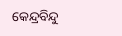କେନ୍ଦ୍ରବିନ୍ଦୁ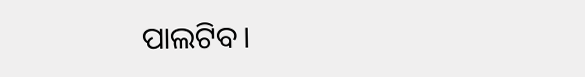ପାଲଟିବ।